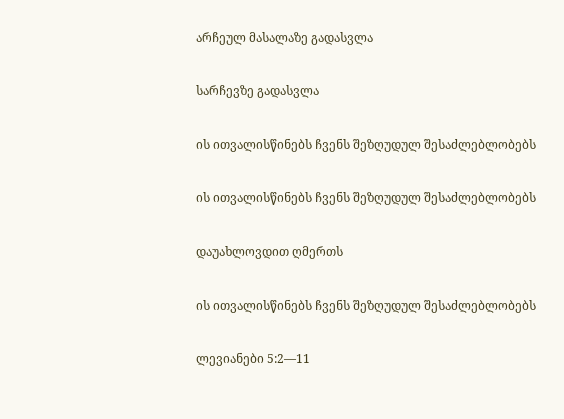არჩეულ მასალაზე გადასვლა

სარჩევზე გადასვლა

ის ითვალისწინებს ჩვენს შეზღუდულ შესაძლებლობებს

ის ითვალისწინებს ჩვენს შეზღუდულ შესაძლებლობებს

დაუახლოვდით ღმერთს

ის ითვალისწინებს ჩვენს შეზღუდულ შესაძლებლობებს

ლევიანები 5:2—11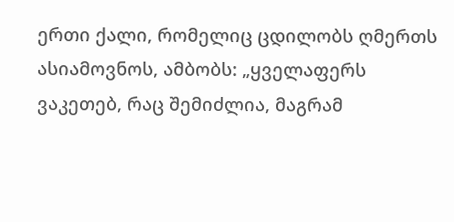ერთი ქალი, რომელიც ცდილობს ღმერთს ასიამოვნოს, ამბობს: „ყველაფერს ვაკეთებ, რაც შემიძლია, მაგრამ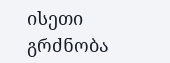ისეთი გრძნობა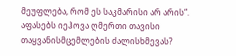მეუფლება, რომ ეს საკმარისი არ არის“. აფასებს იეჰოვა ღმერთი თავისი თაყვანისმცემლების ძალისხმევას?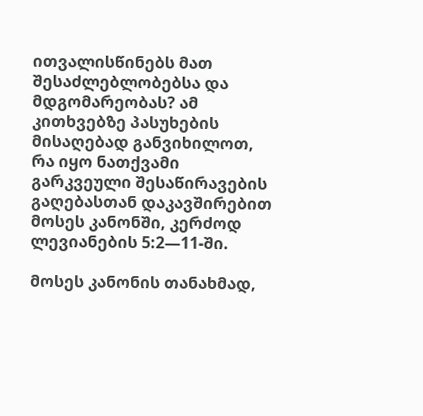ითვალისწინებს მათ შესაძლებლობებსა და მდგომარეობას? ამ კითხვებზე პასუხების მისაღებად განვიხილოთ, რა იყო ნათქვამი გარკვეული შესაწირავების გაღებასთან დაკავშირებით მოსეს კანონში, კერძოდ ლევიანების 5:2—11-ში.

მოსეს კანონის თანახმად,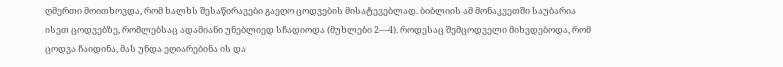ღმერთი მოითხოვდა, რომ ხალხს შესაწირავები გაეღო ცოდვების მისატევებლად. ბიბლიის ამ მონაკვეთში საუბარია ისეთ ცოდვებზე, რომლებსაც ადამიანი უნებლიედ სჩადიოდა (მუხლები 2—4). როდესაც შემცოდველი მიხვდებოდა, რომ ცოდვა ჩაიდინა, მას უნდა ეღიარებინა ის და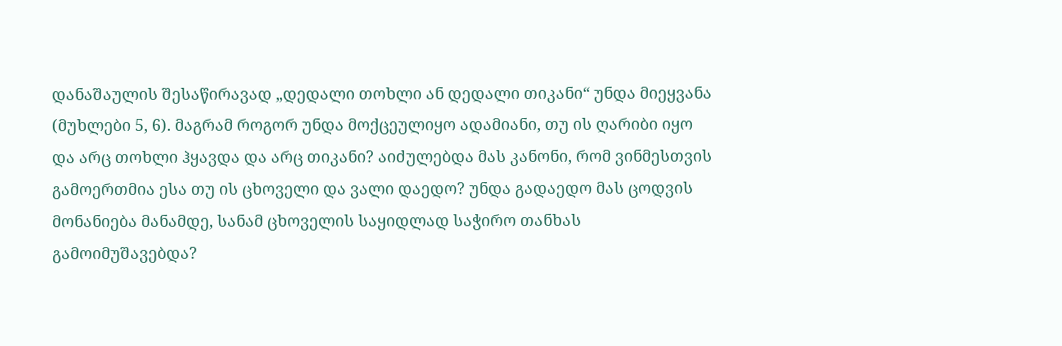დანაშაულის შესაწირავად „დედალი თოხლი ან დედალი თიკანი“ უნდა მიეყვანა (მუხლები 5, 6). მაგრამ როგორ უნდა მოქცეულიყო ადამიანი, თუ ის ღარიბი იყო და არც თოხლი ჰყავდა და არც თიკანი? აიძულებდა მას კანონი, რომ ვინმესთვის გამოერთმია ესა თუ ის ცხოველი და ვალი დაედო? უნდა გადაედო მას ცოდვის მონანიება მანამდე, სანამ ცხოველის საყიდლად საჭირო თანხას გამოიმუშავებდა?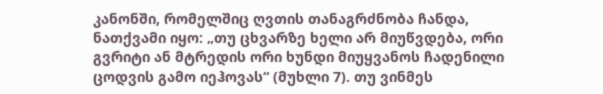კანონში, რომელშიც ღვთის თანაგრძნობა ჩანდა, ნათქვამი იყო: „თუ ცხვარზე ხელი არ მიუწვდება, ორი გვრიტი ან მტრედის ორი ხუნდი მიუყვანოს ჩადენილი ცოდვის გამო იეჰოვას“ (მუხლი 7). თუ ვინმეს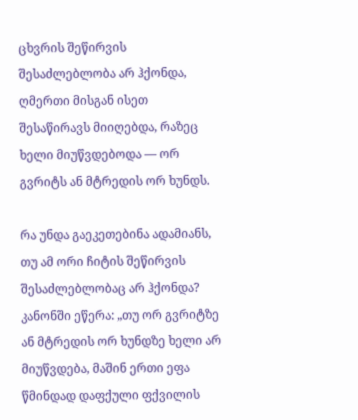ცხვრის შეწირვის შესაძლებლობა არ ჰქონდა, ღმერთი მისგან ისეთ შესაწირავს მიიღებდა, რაზეც ხელი მიუწვდებოდა — ორ გვრიტს ან მტრედის ორ ხუნდს.

რა უნდა გაეკეთებინა ადამიანს, თუ ამ ორი ჩიტის შეწირვის შესაძლებლობაც არ ჰქონდა? კანონში ეწერა: „თუ ორ გვრიტზე ან მტრედის ორ ხუნდზე ხელი არ მიუწვდება, მაშინ ერთი ეფა წმინდად დაფქული ფქვილის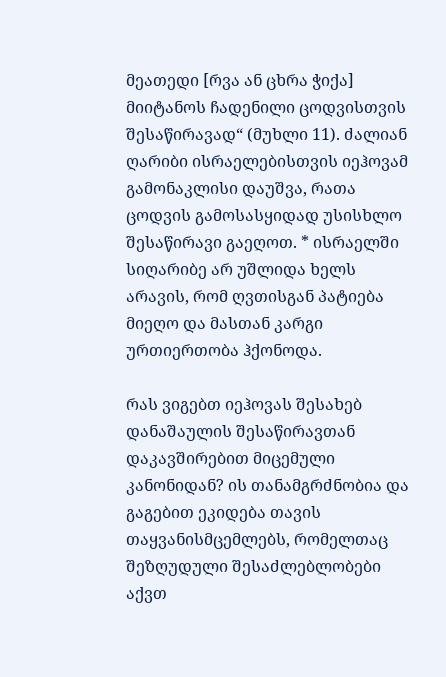მეათედი [რვა ან ცხრა ჭიქა] მიიტანოს ჩადენილი ცოდვისთვის შესაწირავად“ (მუხლი 11). ძალიან ღარიბი ისრაელებისთვის იეჰოვამ გამონაკლისი დაუშვა, რათა ცოდვის გამოსასყიდად უსისხლო შესაწირავი გაეღოთ. * ისრაელში სიღარიბე არ უშლიდა ხელს არავის, რომ ღვთისგან პატიება მიეღო და მასთან კარგი ურთიერთობა ჰქონოდა.

რას ვიგებთ იეჰოვას შესახებ დანაშაულის შესაწირავთან დაკავშირებით მიცემული კანონიდან? ის თანამგრძნობია და გაგებით ეკიდება თავის თაყვანისმცემლებს, რომელთაც შეზღუდული შესაძლებლობები აქვთ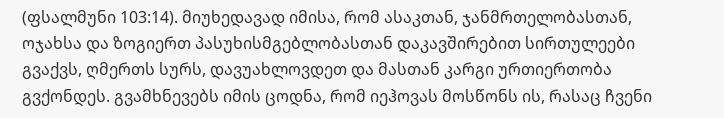(ფსალმუნი 103:14). მიუხედავად იმისა, რომ ასაკთან, ჯანმრთელობასთან, ოჯახსა და ზოგიერთ პასუხისმგებლობასთან დაკავშირებით სირთულეები გვაქვს, ღმერთს სურს, დავუახლოვდეთ და მასთან კარგი ურთიერთობა გვქონდეს. გვამხნევებს იმის ცოდნა, რომ იეჰოვას მოსწონს ის, რასაც ჩვენი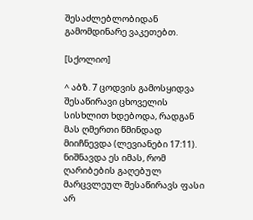შესაძლებლობიდან გამომდინარე ვაკეთებთ.

[სქოლიო]

^ აბზ. 7 ცოდვის გამოსყიდვა შესაწირავი ცხოველის სისხლით ხდებოდა, რადგან მას ღმერთი წმინდად მიიჩნევდა (ლევიანები 17:11). ნიშნავდა ეს იმას, რომ ღარიბების გაღებულ მარცვლეულ შესაწირავს ფასი არ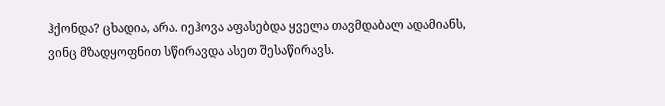ჰქონდა? ცხადია, არა. იეჰოვა აფასებდა ყველა თავმდაბალ ადამიანს, ვინც მზადყოფნით სწირავდა ასეთ შესაწირავს.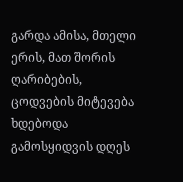გარდა ამისა, მთელი ერის, მათ შორის ღარიბების, ცოდვების მიტევება ხდებოდა გამოსყიდვის დღეს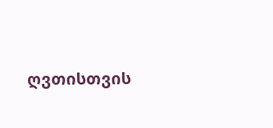ღვთისთვის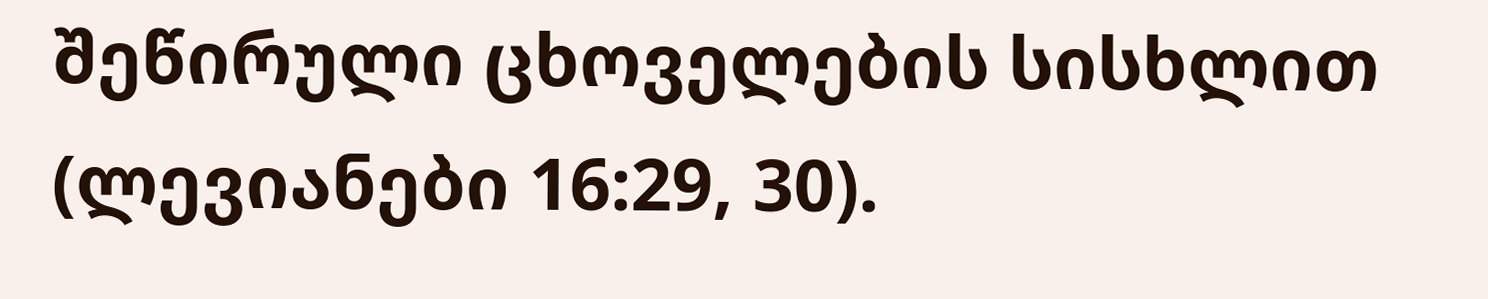შეწირული ცხოველების სისხლით (ლევიანები 16:29, 30).